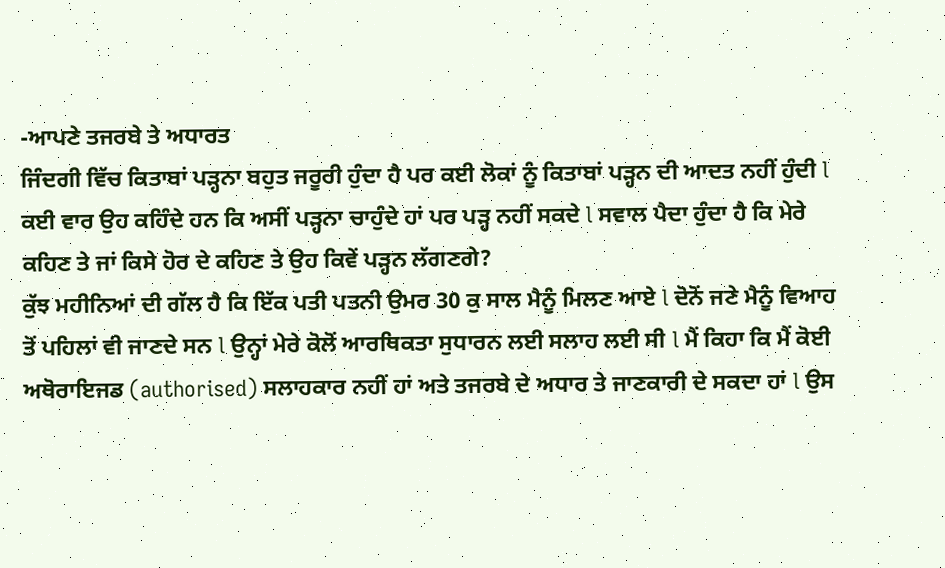-ਆਪਣੇ ਤਜਰਬੇ ਤੇ ਅਧਾਰਤ
ਜਿੰਦਗੀ ਵਿੱਚ ਕਿਤਾਬਾਂ ਪੜ੍ਹਨਾ ਬਹੁਤ ਜਰੂਰੀ ਹੁੰਦਾ ਹੈ ਪਰ ਕਈ ਲੋਕਾਂ ਨੂੰ ਕਿਤਾਬਾਂ ਪੜ੍ਹਨ ਦੀ ਆਦਤ ਨਹੀਂ ਹੁੰਦੀ l ਕਈ ਵਾਰ ਉਹ ਕਹਿੰਦੇ ਹਨ ਕਿ ਅਸੀਂ ਪੜ੍ਹਨਾ ਚਾਹੁੰਦੇ ਹਾਂ ਪਰ ਪੜ੍ਹ ਨਹੀਂ ਸਕਦੇ l ਸਵਾਲ ਪੈਦਾ ਹੁੰਦਾ ਹੈ ਕਿ ਮੇਰੇ ਕਹਿਣ ਤੇ ਜਾਂ ਕਿਸੇ ਹੋਰ ਦੇ ਕਹਿਣ ਤੇ ਉਹ ਕਿਵੇਂ ਪੜ੍ਹਨ ਲੱਗਣਗੇ?
ਕੁੱਝ ਮਹੀਨਿਆਂ ਦੀ ਗੱਲ ਹੈ ਕਿ ਇੱਕ ਪਤੀ ਪਤਨੀ ਉਮਰ 30 ਕੁ ਸਾਲ ਮੈਨੂੰ ਮਿਲਣ ਆਏ l ਦੋਨੋਂ ਜਣੇ ਮੈਨੂੰ ਵਿਆਹ ਤੋਂ ਪਹਿਲਾਂ ਵੀ ਜਾਣਦੇ ਸਨ l ਉਨ੍ਹਾਂ ਮੇਰੇ ਕੋਲੋਂ ਆਰਥਿਕਤਾ ਸੁਧਾਰਨ ਲਈ ਸਲਾਹ ਲਈ ਸੀ l ਮੈਂ ਕਿਹਾ ਕਿ ਮੈਂ ਕੋਈ ਅਥੋਰਾਇਜਡ (authorised) ਸਲਾਹਕਾਰ ਨਹੀਂ ਹਾਂ ਅਤੇ ਤਜਰਬੇ ਦੇ ਅਧਾਰ ਤੇ ਜਾਣਕਾਰੀ ਦੇ ਸਕਦਾ ਹਾਂ l ਉਸ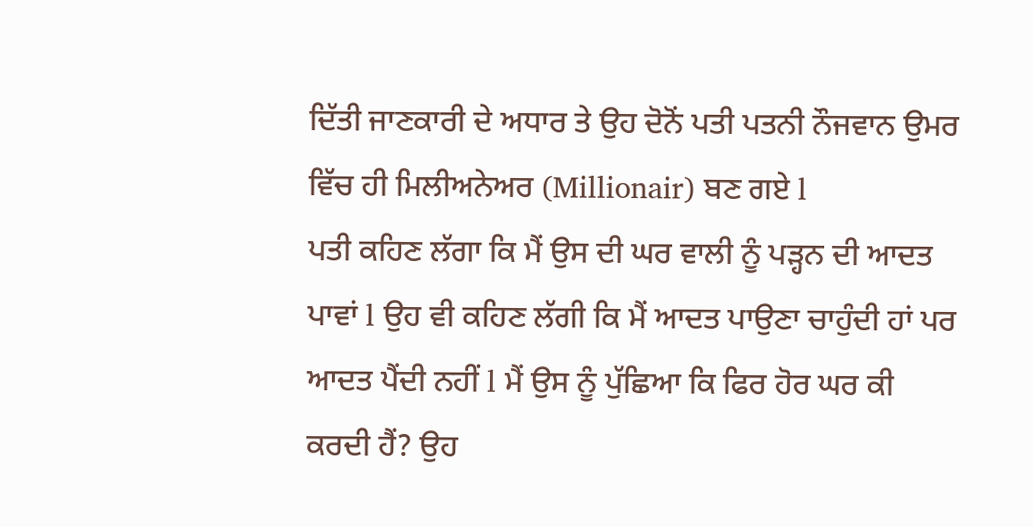ਦਿੱਤੀ ਜਾਣਕਾਰੀ ਦੇ ਅਧਾਰ ਤੇ ਉਹ ਦੋਨੋਂ ਪਤੀ ਪਤਨੀ ਨੌਜਵਾਨ ਉਮਰ ਵਿੱਚ ਹੀ ਮਿਲੀਅਨੇਅਰ (Millionair) ਬਣ ਗਏ l
ਪਤੀ ਕਹਿਣ ਲੱਗਾ ਕਿ ਮੈਂ ਉਸ ਦੀ ਘਰ ਵਾਲੀ ਨੂੰ ਪੜ੍ਹਨ ਦੀ ਆਦਤ ਪਾਵਾਂ l ਉਹ ਵੀ ਕਹਿਣ ਲੱਗੀ ਕਿ ਮੈਂ ਆਦਤ ਪਾਉਣਾ ਚਾਹੁੰਦੀ ਹਾਂ ਪਰ ਆਦਤ ਪੈਂਦੀ ਨਹੀਂ l ਮੈਂ ਉਸ ਨੂੰ ਪੁੱਛਿਆ ਕਿ ਫਿਰ ਹੋਰ ਘਰ ਕੀ ਕਰਦੀ ਹੈਂ? ਉਹ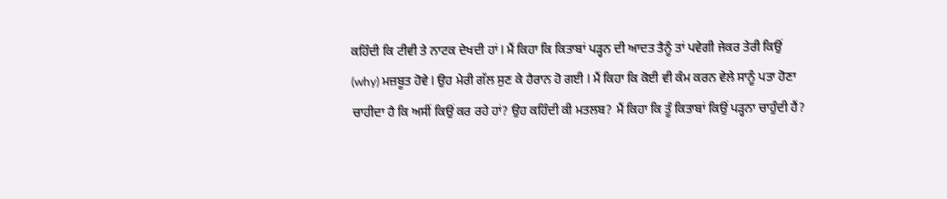ਕਹਿੰਦੀ ਕਿ ਟੀਵੀ ਤੇ ਨਾਟਕ ਦੇਖਦੀ ਹਾਂ l ਮੈਂ ਕਿਹਾ ਕਿ ਕਿਤਾਬਾਂ ਪੜ੍ਹਨ ਦੀ ਆਦਤ ਤੈਨੂੰ ਤਾਂ ਪਵੇਗੀ ਜੇਕਰ ਤੇਰੀ ਕਿਉਂ (why) ਮਜ਼ਬੂਤ ਹੋਵੇ l ਉਹ ਮੇਰੀ ਗੱਲ ਸੁਣ ਕੇ ਹੈਰਾਨ ਹੋ ਗਈ l ਮੈਂ ਕਿਹਾ ਕਿ ਕੋਈ ਵੀ ਕੰਮ ਕਰਨ ਵੇਲੇ ਸਾਨੂੰ ਪਤਾ ਹੋਣਾ ਚਾਹੀਦਾ ਹੈ ਕਿ ਅਸੀਂ ਕਿਉਂ ਕਰ ਰਹੇ ਹਾਂ? ਉਹ ਕਹਿੰਦੀ ਕੀ ਮਤਲਬ? ਮੈਂ ਕਿਹਾ ਕਿ ਤੂੰ ਕਿਤਾਬਾਂ ਕਿਉਂ ਪੜ੍ਹਨਾ ਚਾਹੁੰਦੀ ਹੈਂ?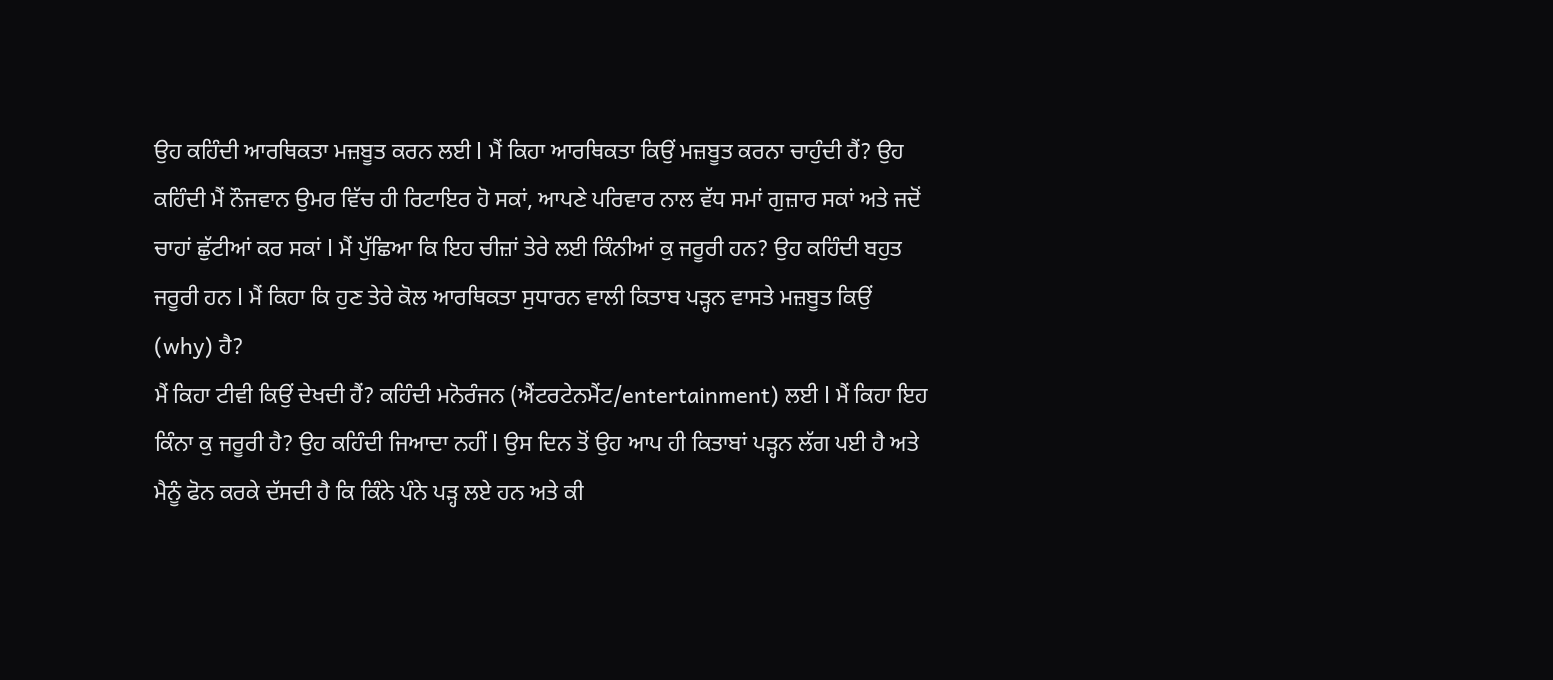ਉਹ ਕਹਿੰਦੀ ਆਰਥਿਕਤਾ ਮਜ਼ਬੂਤ ਕਰਨ ਲਈ l ਮੈਂ ਕਿਹਾ ਆਰਥਿਕਤਾ ਕਿਉਂ ਮਜ਼ਬੂਤ ਕਰਨਾ ਚਾਹੁੰਦੀ ਹੈਂ? ਉਹ ਕਹਿੰਦੀ ਮੈਂ ਨੌਜਵਾਨ ਉਮਰ ਵਿੱਚ ਹੀ ਰਿਟਾਇਰ ਹੋ ਸਕਾਂ, ਆਪਣੇ ਪਰਿਵਾਰ ਨਾਲ ਵੱਧ ਸਮਾਂ ਗੁਜ਼ਾਰ ਸਕਾਂ ਅਤੇ ਜਦੋਂ ਚਾਹਾਂ ਛੁੱਟੀਆਂ ਕਰ ਸਕਾਂ l ਮੈਂ ਪੁੱਛਿਆ ਕਿ ਇਹ ਚੀਜ਼ਾਂ ਤੇਰੇ ਲਈ ਕਿੰਨੀਆਂ ਕੁ ਜਰੂਰੀ ਹਨ? ਉਹ ਕਹਿੰਦੀ ਬਹੁਤ ਜਰੂਰੀ ਹਨ l ਮੈਂ ਕਿਹਾ ਕਿ ਹੁਣ ਤੇਰੇ ਕੋਲ ਆਰਥਿਕਤਾ ਸੁਧਾਰਨ ਵਾਲੀ ਕਿਤਾਬ ਪੜ੍ਹਨ ਵਾਸਤੇ ਮਜ਼ਬੂਤ ਕਿਉਂ (why) ਹੈ?
ਮੈਂ ਕਿਹਾ ਟੀਵੀ ਕਿਉਂ ਦੇਖਦੀ ਹੈਂ? ਕਹਿੰਦੀ ਮਨੋਰੰਜਨ (ਐਂਟਰਟੇਨਮੈਂਟ/entertainment) ਲਈ l ਮੈਂ ਕਿਹਾ ਇਹ ਕਿੰਨਾ ਕੁ ਜਰੂਰੀ ਹੈ? ਉਹ ਕਹਿੰਦੀ ਜਿਆਦਾ ਨਹੀਂ l ਉਸ ਦਿਨ ਤੋਂ ਉਹ ਆਪ ਹੀ ਕਿਤਾਬਾਂ ਪੜ੍ਹਨ ਲੱਗ ਪਈ ਹੈ ਅਤੇ ਮੈਨੂੰ ਫੋਨ ਕਰਕੇ ਦੱਸਦੀ ਹੈ ਕਿ ਕਿੰਨੇ ਪੰਨੇ ਪੜ੍ਹ ਲਏ ਹਨ ਅਤੇ ਕੀ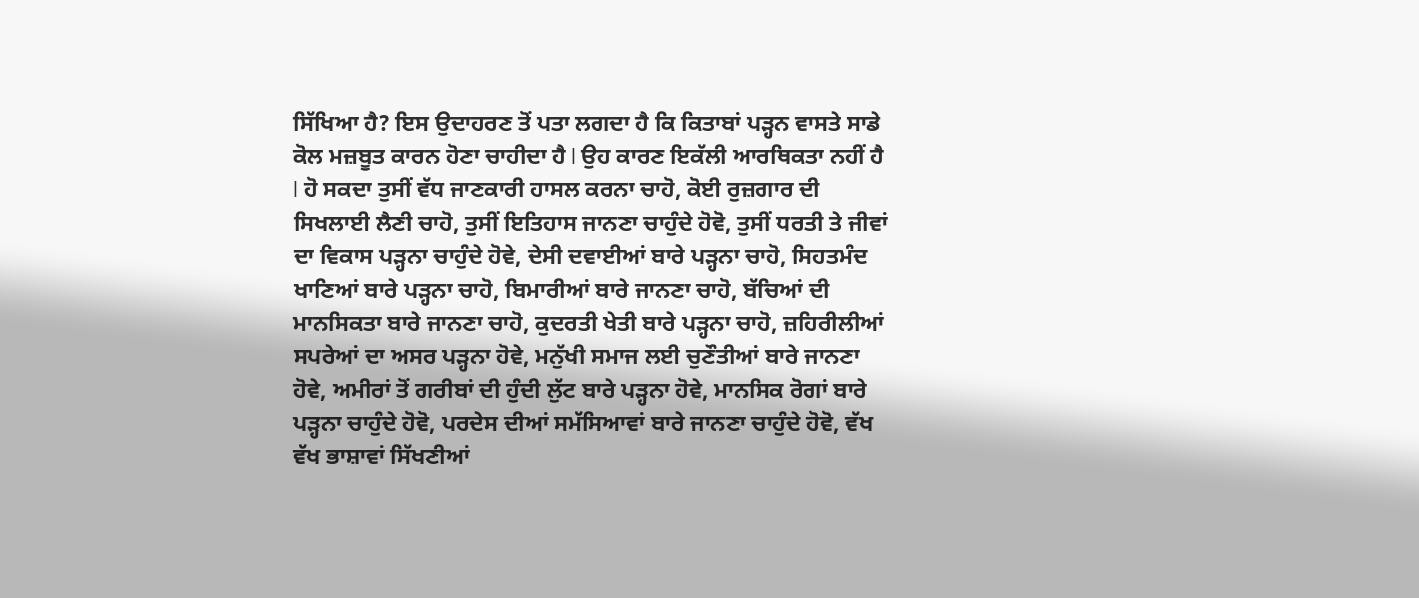ਸਿੱਖਿਆ ਹੈ? ਇਸ ਉਦਾਹਰਣ ਤੋਂ ਪਤਾ ਲਗਦਾ ਹੈ ਕਿ ਕਿਤਾਬਾਂ ਪੜ੍ਹਨ ਵਾਸਤੇ ਸਾਡੇ ਕੋਲ ਮਜ਼ਬੂਤ ਕਾਰਨ ਹੋਣਾ ਚਾਹੀਦਾ ਹੈ l ਉਹ ਕਾਰਣ ਇਕੱਲੀ ਆਰਥਿਕਤਾ ਨਹੀਂ ਹੈ l ਹੋ ਸਕਦਾ ਤੁਸੀਂ ਵੱਧ ਜਾਣਕਾਰੀ ਹਾਸਲ ਕਰਨਾ ਚਾਹੋ, ਕੋਈ ਰੁਜ਼ਗਾਰ ਦੀ ਸਿਖਲਾਈ ਲੈਣੀ ਚਾਹੋ, ਤੁਸੀਂ ਇਤਿਹਾਸ ਜਾਨਣਾ ਚਾਹੁੰਦੇ ਹੋਵੋ, ਤੁਸੀਂ ਧਰਤੀ ਤੇ ਜੀਵਾਂ ਦਾ ਵਿਕਾਸ ਪੜ੍ਹਨਾ ਚਾਹੁੰਦੇ ਹੋਵੇ, ਦੇਸੀ ਦਵਾਈਆਂ ਬਾਰੇ ਪੜ੍ਹਨਾ ਚਾਹੋ, ਸਿਹਤਮੰਦ ਖਾਣਿਆਂ ਬਾਰੇ ਪੜ੍ਹਨਾ ਚਾਹੋ, ਬਿਮਾਰੀਆਂ ਬਾਰੇ ਜਾਨਣਾ ਚਾਹੋ, ਬੱਚਿਆਂ ਦੀ ਮਾਨਸਿਕਤਾ ਬਾਰੇ ਜਾਨਣਾ ਚਾਹੋ, ਕੁਦਰਤੀ ਖੇਤੀ ਬਾਰੇ ਪੜ੍ਹਨਾ ਚਾਹੋ, ਜ਼ਹਿਰੀਲੀਆਂ ਸਪਰੇਆਂ ਦਾ ਅਸਰ ਪੜ੍ਹਨਾ ਹੋਵੇ, ਮਨੁੱਖੀ ਸਮਾਜ ਲਈ ਚੁਣੌਤੀਆਂ ਬਾਰੇ ਜਾਨਣਾ ਹੋਵੇ, ਅਮੀਰਾਂ ਤੋਂ ਗਰੀਬਾਂ ਦੀ ਹੁੰਦੀ ਲੁੱਟ ਬਾਰੇ ਪੜ੍ਹਨਾ ਹੋਵੇ, ਮਾਨਸਿਕ ਰੋਗਾਂ ਬਾਰੇ ਪੜ੍ਹਨਾ ਚਾਹੁੰਦੇ ਹੋਵੋ, ਪਰਦੇਸ ਦੀਆਂ ਸਮੱਸਿਆਵਾਂ ਬਾਰੇ ਜਾਨਣਾ ਚਾਹੁੰਦੇ ਹੋਵੋ, ਵੱਖ ਵੱਖ ਭਾਸ਼ਾਵਾਂ ਸਿੱਖਣੀਆਂ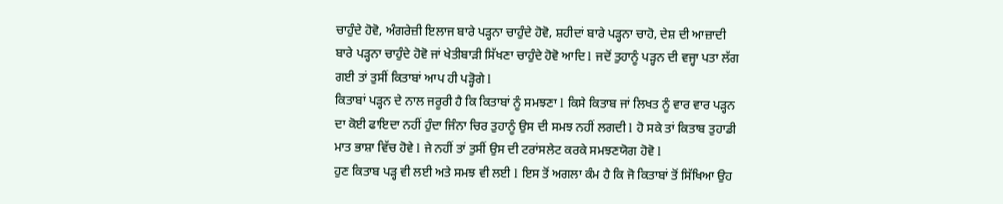ਚਾਹੁੰਦੇ ਹੋਵੋ, ਅੰਗਰੇਜ਼ੀ ਇਲਾਜ ਬਾਰੇ ਪੜ੍ਹਨਾ ਚਾਹੁੰਦੇ ਹੋਵੋ, ਸ਼ਹੀਦਾਂ ਬਾਰੇ ਪੜ੍ਹਨਾ ਚਾਹੋ, ਦੇਸ਼ ਦੀ ਆਜ਼ਾਦੀ ਬਾਰੇ ਪੜ੍ਹਨਾ ਚਾਹੁੰਦੇ ਹੋਵੋ ਜਾਂ ਖੇਤੀਬਾੜੀ ਸਿੱਖਣਾ ਚਾਹੁੰਦੇ ਹੋਵੋ ਆਦਿ l ਜਦੋਂ ਤੁਹਾਨੂੰ ਪੜ੍ਹਨ ਦੀ ਵਜ੍ਹਾ ਪਤਾ ਲੱਗ ਗਈ ਤਾਂ ਤੁਸੀਂ ਕਿਤਾਬਾਂ ਆਪ ਹੀ ਪੜ੍ਹੋਗੇ l
ਕਿਤਾਬਾਂ ਪੜ੍ਹਨ ਦੇ ਨਾਲ ਜਰੂਰੀ ਹੈ ਕਿ ਕਿਤਾਬਾਂ ਨੂੰ ਸਮਝਣਾ l ਕਿਸੇ ਕਿਤਾਬ ਜਾਂ ਲਿਖਤ ਨੂੰ ਵਾਰ ਵਾਰ ਪੜ੍ਹਨ ਦਾ ਕੋਈ ਫਾਇਦਾ ਨਹੀਂ ਹੁੰਦਾ ਜਿੰਨਾ ਚਿਰ ਤੁਹਾਨੂੰ ਉਸ ਦੀ ਸਮਝ ਨਹੀਂ ਲਗਦੀ l ਹੋ ਸਕੇ ਤਾਂ ਕਿਤਾਬ ਤੁਹਾਡੀ ਮਾਤ ਭਾਸ਼ਾ ਵਿੱਚ ਹੋਵੇ l ਜੇ ਨਹੀਂ ਤਾਂ ਤੁਸੀਂ ਉਸ ਦੀ ਟਰਾਂਸਲੇਟ ਕਰਕੇ ਸਮਝਣਯੋਗ ਹੋਵੋ l
ਹੁਣ ਕਿਤਾਬ ਪੜ੍ਹ ਵੀ ਲਈ ਅਤੇ ਸਮਝ ਵੀ ਲਈ l ਇਸ ਤੋਂ ਅਗਲਾ ਕੰਮ ਹੈ ਕਿ ਜੋ ਕਿਤਾਬਾਂ ਤੋਂ ਸਿੱਖਿਆ ਉਹ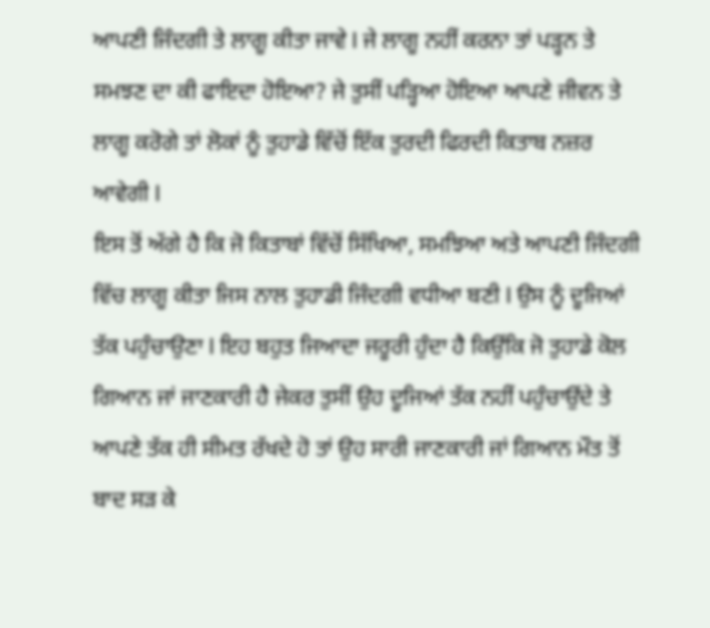ਆਪਣੀ ਜਿੰਦਗੀ ਤੇ ਲਾਗੂ ਕੀਤਾ ਜਾਵੇ l ਜੇ ਲਾਗੂ ਨਹੀਂ ਕਰਨਾ ਤਾਂ ਪੜ੍ਹਨ ਤੇ ਸਮਝਣ ਦਾ ਕੀ ਫਾਇਦਾ ਹੋਇਆ? ਜੇ ਤੁਸੀਂ ਪੜ੍ਹਿਆ ਹੋਇਆ ਆਪਣੇ ਜੀਵਨ ਤੇ ਲਾਗੂ ਕਰੋਗੇ ਤਾਂ ਲੋਕਾਂ ਨੂੰ ਤੁਹਾਡੇ ਵਿੱਚੋਂ ਇੱਕ ਤੁਰਦੀ ਫਿਰਦੀ ਕਿਤਾਬ ਨਜ਼ਰ ਆਵੇਗੀ l
ਇਸ ਤੋਂ ਅੱਗੇ ਹੈ ਕਿ ਜੋ ਕਿਤਾਬਾਂ ਵਿੱਚੋਂ ਸਿੱਖਿਆ, ਸਮਝਿਆ ਅਤੇ ਆਪਣੀ ਜਿੰਦਗੀ ਵਿੱਚ ਲਾਗੂ ਕੀਤਾ ਜਿਸ ਨਾਲ ਤੁਹਾਡੀ ਜਿੰਦਗੀ ਵਧੀਆ ਬਣੀ l ਉਸ ਨੂੰ ਦੂਜਿਆਂ ਤੱਕ ਪਹੁੰਚਾਉਣਾ l ਇਹ ਬਹੁਤ ਜਿਆਦਾ ਜਰੂਰੀ ਹੁੰਦਾ ਹੈ ਕਿਉਂਕਿ ਜੋ ਤੁਹਾਡੇ ਕੋਲ ਗਿਆਨ ਜਾਂ ਜਾਣਕਾਰੀ ਹੈ ਜੇਕਰ ਤੁਸੀਂ ਉਹ ਦੂਜਿਆਂ ਤੱਕ ਨਹੀਂ ਪਹੁੰਚਾਉਂਦੇ ਤੇ ਆਪਣੇ ਤੱਕ ਹੀ ਸੀਮਤ ਰੱਖਦੇ ਹੋ ਤਾਂ ਉਹ ਸਾਰੀ ਜਾਣਕਾਰੀ ਜਾਂ ਗਿਆਨ ਮੌਤ ਤੋਂ ਬਾਦ ਸੜ ਕੇ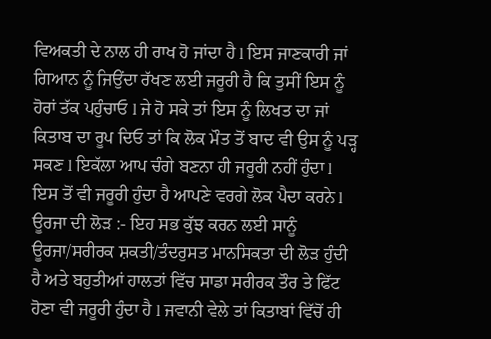ਵਿਅਕਤੀ ਦੇ ਨਾਲ ਹੀ ਰਾਖ ਹੋ ਜਾਂਦਾ ਹੈ l ਇਸ ਜਾਣਕਾਰੀ ਜਾਂ ਗਿਆਨ ਨੂੰ ਜਿਉਂਦਾ ਰੱਖਣ ਲਈ ਜਰੂਰੀ ਹੈ ਕਿ ਤੁਸੀਂ ਇਸ ਨੂੰ ਹੋਰਾਂ ਤੱਕ ਪਹੁੰਚਾਓ l ਜੇ ਹੋ ਸਕੇ ਤਾਂ ਇਸ ਨੂੰ ਲਿਖਤ ਦਾ ਜਾਂ ਕਿਤਾਬ ਦਾ ਰੂਪ ਦਿਓ ਤਾਂ ਕਿ ਲੋਕ ਮੌਤ ਤੋਂ ਬਾਦ ਵੀ ਉਸ ਨੂੰ ਪੜ੍ਹ ਸਕਣ l ਇਕੱਲਾ ਆਪ ਚੰਗੇ ਬਣਨਾ ਹੀ ਜਰੂਰੀ ਨਹੀਂ ਹੁੰਦਾ l ਇਸ ਤੋਂ ਵੀ ਜਰੂਰੀ ਹੁੰਦਾ ਹੈ ਆਪਣੇ ਵਰਗੇ ਲੋਕ ਪੈਦਾ ਕਰਨੇ l
ਊਰਜਾ ਦੀ ਲੋੜ :- ਇਹ ਸਭ ਕੁੱਝ ਕਰਨ ਲਈ ਸਾਨੂੰ ਊਰਜਾ/ਸਰੀਰਕ ਸ਼ਕਤੀ/ਤੰਦਰੁਸਤ ਮਾਨਸਿਕਤਾ ਦੀ ਲੋੜ ਹੁੰਦੀ ਹੈ ਅਤੇ ਬਹੁਤੀਆਂ ਹਾਲਤਾਂ ਵਿੱਚ ਸਾਡਾ ਸਰੀਰਕ ਤੌਰ ਤੇ ਫਿੱਟ ਹੋਣਾ ਵੀ ਜਰੂਰੀ ਹੁੰਦਾ ਹੈ l ਜਵਾਨੀ ਵੇਲੇ ਤਾਂ ਕਿਤਾਬਾਂ ਵਿੱਚੋਂ ਹੀ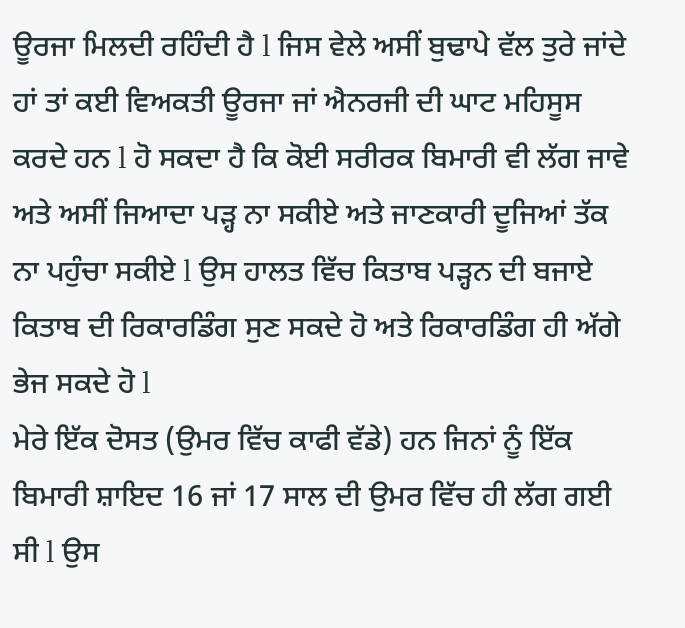ਊਰਜਾ ਮਿਲਦੀ ਰਹਿੰਦੀ ਹੈ l ਜਿਸ ਵੇਲੇ ਅਸੀਂ ਬੁਢਾਪੇ ਵੱਲ ਤੁਰੇ ਜਾਂਦੇ ਹਾਂ ਤਾਂ ਕਈ ਵਿਅਕਤੀ ਊਰਜਾ ਜਾਂ ਐਨਰਜੀ ਦੀ ਘਾਟ ਮਹਿਸੂਸ ਕਰਦੇ ਹਨ l ਹੋ ਸਕਦਾ ਹੈ ਕਿ ਕੋਈ ਸਰੀਰਕ ਬਿਮਾਰੀ ਵੀ ਲੱਗ ਜਾਵੇ ਅਤੇ ਅਸੀਂ ਜਿਆਦਾ ਪੜ੍ਹ ਨਾ ਸਕੀਏ ਅਤੇ ਜਾਣਕਾਰੀ ਦੂਜਿਆਂ ਤੱਕ ਨਾ ਪਹੁੰਚਾ ਸਕੀਏ l ਉਸ ਹਾਲਤ ਵਿੱਚ ਕਿਤਾਬ ਪੜ੍ਹਨ ਦੀ ਬਜਾਏ ਕਿਤਾਬ ਦੀ ਰਿਕਾਰਡਿੰਗ ਸੁਣ ਸਕਦੇ ਹੋ ਅਤੇ ਰਿਕਾਰਡਿੰਗ ਹੀ ਅੱਗੇ ਭੇਜ ਸਕਦੇ ਹੋ l
ਮੇਰੇ ਇੱਕ ਦੋਸਤ (ਉਮਰ ਵਿੱਚ ਕਾਫੀ ਵੱਡੇ) ਹਨ ਜਿਨਾਂ ਨੂੰ ਇੱਕ ਬਿਮਾਰੀ ਸ਼ਾਇਦ 16 ਜਾਂ 17 ਸਾਲ ਦੀ ਉਮਰ ਵਿੱਚ ਹੀ ਲੱਗ ਗਈ ਸੀ l ਉਸ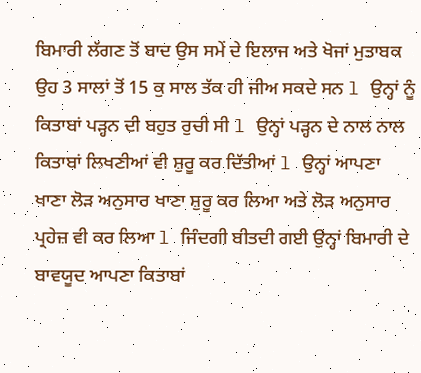ਬਿਮਾਰੀ ਲੱਗਣ ਤੋਂ ਬਾਦ ਉਸ ਸਮੇਂ ਦੇ ਇਲਾਜ ਅਤੇ ਖੋਜਾਂ ਮੁਤਾਬਕ ਉਹ 3 ਸਾਲਾਂ ਤੋਂ 15 ਕੁ ਸਾਲ ਤੱਕ ਹੀ ਜੀਅ ਸਕਦੇ ਸਨ l ਉਨ੍ਹਾਂ ਨੂੰ ਕਿਤਾਬਾਂ ਪੜ੍ਹਨ ਦੀ ਬਹੁਤ ਰੁਚੀ ਸੀ l ਉਨ੍ਹਾਂ ਪੜ੍ਹਨ ਦੇ ਨਾਲ ਨਾਲ ਕਿਤਾਬਾਂ ਲਿਖਣੀਆਂ ਵੀ ਸ਼ੁਰੂ ਕਰ ਦਿੱਤੀਆਂ l ਉਨ੍ਹਾਂ ਆਪਣਾ ਖਾਣਾ ਲੋੜ ਅਨੁਸਾਰ ਖਾਣਾ ਸ਼ੁਰੂ ਕਰ ਲਿਆ ਅਤੇ ਲੋੜ ਅਨੁਸਾਰ ਪ੍ਰਹੇਜ਼ ਵੀ ਕਰ ਲਿਆ l ਜਿੰਦਗੀ ਬੀਤਦੀ ਗਈ ਉਨ੍ਹਾਂ ਬਿਮਾਰੀ ਦੇ ਬਾਵਯੂਦ ਆਪਣਾ ਕਿਤਾਬਾਂ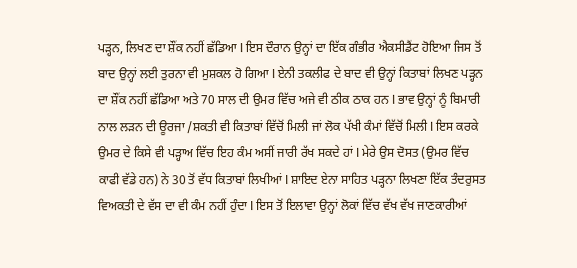ਪੜ੍ਹਨ, ਲਿਖਣ ਦਾ ਸ਼ੌਂਕ ਨਹੀਂ ਛੱਡਿਆ l ਇਸ ਦੌਰਾਨ ਉਨ੍ਹਾਂ ਦਾ ਇੱਕ ਗੰਭੀਰ ਐਕਸੀਡੈਂਟ ਹੋਇਆ ਜਿਸ ਤੋਂ ਬਾਦ ਉਨ੍ਹਾਂ ਲਈ ਤੁਰਨਾ ਵੀ ਮੁਸ਼ਕਲ ਹੋ ਗਿਆ l ਏਨੀ ਤਕਲੀਫ ਦੇ ਬਾਦ ਵੀ ਉਨ੍ਹਾਂ ਕਿਤਾਬਾਂ ਲਿਖਣ ਪੜ੍ਹਨ ਦਾ ਸ਼ੌਂਕ ਨਹੀਂ ਛੱਡਿਆ ਅਤੇ 70 ਸਾਲ ਦੀ ਉਮਰ ਵਿੱਚ ਅਜੇ ਵੀ ਠੀਕ ਠਾਕ ਹਨ l ਭਾਵ ਉਨ੍ਹਾਂ ਨੂੰ ਬਿਮਾਰੀ ਨਾਲ ਲੜਨ ਦੀ ਊਰਜਾ /ਸ਼ਕਤੀ ਵੀ ਕਿਤਾਬਾਂ ਵਿੱਚੋਂ ਮਿਲੀ ਜਾਂ ਲੋਕ ਪੱਖੀ ਕੰਮਾਂ ਵਿੱਚੋਂ ਮਿਲੀ l ਇਸ ਕਰਕੇ ਉਮਰ ਦੇ ਕਿਸੇ ਵੀ ਪੜ੍ਹਾਅ ਵਿੱਚ ਇਹ ਕੰਮ ਅਸੀਂ ਜਾਰੀ ਰੱਖ ਸਕਦੇ ਹਾਂ l ਮੇਰੇ ਉਸ ਦੋਸਤ (ਉਮਰ ਵਿੱਚ ਕਾਫੀ ਵੱਡੇ ਹਨ) ਨੇ 30 ਤੋਂ ਵੱਧ ਕਿਤਾਬਾਂ ਲਿਖੀਆਂ l ਸ਼ਾਇਦ ਏਨਾ ਸਾਹਿਤ ਪੜ੍ਹਨਾ ਲਿਖਣਾ ਇੱਕ ਤੰਦਰੁਸਤ ਵਿਅਕਤੀ ਦੇ ਵੱਸ ਦਾ ਵੀ ਕੰਮ ਨਹੀਂ ਹੁੰਦਾ l ਇਸ ਤੋਂ ਇਲਾਵਾ ਉਨ੍ਹਾਂ ਲੋਕਾਂ ਵਿੱਚ ਵੱਖ ਵੱਖ ਜਾਣਕਾਰੀਆਂ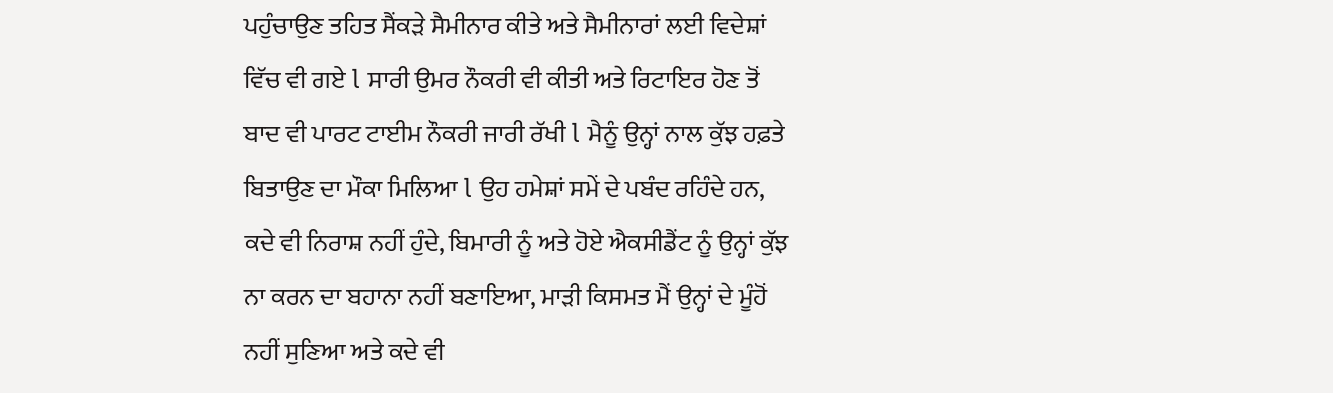ਪਹੁੰਚਾਉਣ ਤਹਿਤ ਸੈਂਕੜੇ ਸੈਮੀਨਾਰ ਕੀਤੇ ਅਤੇ ਸੈਮੀਨਾਰਾਂ ਲਈ ਵਿਦੇਸ਼ਾਂ ਵਿੱਚ ਵੀ ਗਏ l ਸਾਰੀ ਉਮਰ ਨੌਕਰੀ ਵੀ ਕੀਤੀ ਅਤੇ ਰਿਟਾਇਰ ਹੋਣ ਤੋਂ ਬਾਦ ਵੀ ਪਾਰਟ ਟਾਈਮ ਨੌਕਰੀ ਜਾਰੀ ਰੱਖੀ l ਮੈਨੂੰ ਉਨ੍ਹਾਂ ਨਾਲ ਕੁੱਝ ਹਫ਼ਤੇ ਬਿਤਾਉਣ ਦਾ ਮੌਕਾ ਮਿਲਿਆ l ਉਹ ਹਮੇਸ਼ਾਂ ਸਮੇਂ ਦੇ ਪਬੰਦ ਰਹਿੰਦੇ ਹਨ, ਕਦੇ ਵੀ ਨਿਰਾਸ਼ ਨਹੀਂ ਹੁੰਦੇ, ਬਿਮਾਰੀ ਨੂੰ ਅਤੇ ਹੋਏ ਐਕਸੀਡੈਂਟ ਨੂੰ ਉਨ੍ਹਾਂ ਕੁੱਝ ਨਾ ਕਰਨ ਦਾ ਬਹਾਨਾ ਨਹੀਂ ਬਣਾਇਆ, ਮਾੜੀ ਕਿਸਮਤ ਮੈਂ ਉਨ੍ਹਾਂ ਦੇ ਮੂੰਹੋਂ ਨਹੀਂ ਸੁਣਿਆ ਅਤੇ ਕਦੇ ਵੀ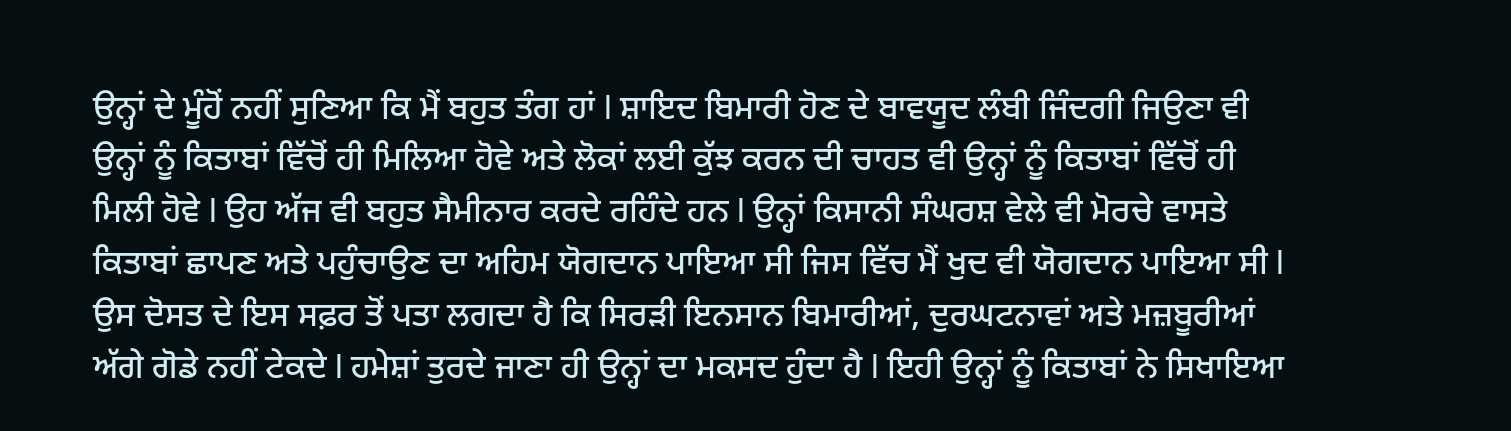ਉਨ੍ਹਾਂ ਦੇ ਮੂੰਹੋਂ ਨਹੀਂ ਸੁਣਿਆ ਕਿ ਮੈਂ ਬਹੁਤ ਤੰਗ ਹਾਂ l ਸ਼ਾਇਦ ਬਿਮਾਰੀ ਹੋਣ ਦੇ ਬਾਵਯੂਦ ਲੰਬੀ ਜਿੰਦਗੀ ਜਿਉਣਾ ਵੀ ਉਨ੍ਹਾਂ ਨੂੰ ਕਿਤਾਬਾਂ ਵਿੱਚੋਂ ਹੀ ਮਿਲਿਆ ਹੋਵੇ ਅਤੇ ਲੋਕਾਂ ਲਈ ਕੁੱਝ ਕਰਨ ਦੀ ਚਾਹਤ ਵੀ ਉਨ੍ਹਾਂ ਨੂੰ ਕਿਤਾਬਾਂ ਵਿੱਚੋਂ ਹੀ ਮਿਲੀ ਹੋਵੇ l ਉਹ ਅੱਜ ਵੀ ਬਹੁਤ ਸੈਮੀਨਾਰ ਕਰਦੇ ਰਹਿੰਦੇ ਹਨ l ਉਨ੍ਹਾਂ ਕਿਸਾਨੀ ਸੰਘਰਸ਼ ਵੇਲੇ ਵੀ ਮੋਰਚੇ ਵਾਸਤੇ ਕਿਤਾਬਾਂ ਛਾਪਣ ਅਤੇ ਪਹੁੰਚਾਉਣ ਦਾ ਅਹਿਮ ਯੋਗਦਾਨ ਪਾਇਆ ਸੀ ਜਿਸ ਵਿੱਚ ਮੈਂ ਖੁਦ ਵੀ ਯੋਗਦਾਨ ਪਾਇਆ ਸੀ l ਉਸ ਦੋਸਤ ਦੇ ਇਸ ਸਫ਼ਰ ਤੋਂ ਪਤਾ ਲਗਦਾ ਹੈ ਕਿ ਸਿਰੜੀ ਇਨਸਾਨ ਬਿਮਾਰੀਆਂ, ਦੁਰਘਟਨਾਵਾਂ ਅਤੇ ਮਜ਼ਬੂਰੀਆਂ ਅੱਗੇ ਗੋਡੇ ਨਹੀਂ ਟੇਕਦੇ l ਹਮੇਸ਼ਾਂ ਤੁਰਦੇ ਜਾਣਾ ਹੀ ਉਨ੍ਹਾਂ ਦਾ ਮਕਸਦ ਹੁੰਦਾ ਹੈ l ਇਹੀ ਉਨ੍ਹਾਂ ਨੂੰ ਕਿਤਾਬਾਂ ਨੇ ਸਿਖਾਇਆ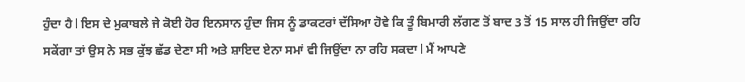ਹੁੰਦਾ ਹੈ l ਇਸ ਦੇ ਮੁਕਾਬਲੇ ਜੇ ਕੋਈ ਹੋਰ ਇਨਸਾਨ ਹੁੰਦਾ ਜਿਸ ਨੂੰ ਡਾਕਟਰਾਂ ਦੱਸਿਆ ਹੋਵੇ ਕਿ ਤੂੰ ਬਿਮਾਰੀ ਲੱਗਣ ਤੋਂ ਬਾਦ 3 ਤੋਂ 15 ਸਾਲ ਹੀ ਜਿਉਂਦਾ ਰਹਿ ਸਕੇਂਗਾ ਤਾਂ ਉਸ ਨੇ ਸਭ ਕੁੱਝ ਛੱਡ ਦੇਣਾ ਸੀ ਅਤੇ ਸ਼ਾਇਦ ਏਨਾ ਸਮਾਂ ਵੀ ਜਿਉਂਦਾ ਨਾ ਰਹਿ ਸਕਦਾ l ਮੈਂ ਆਪਣੇ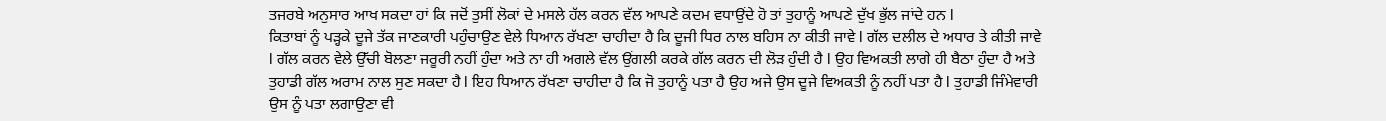ਤਜਰਬੇ ਅਨੁਸਾਰ ਆਖ ਸਕਦਾ ਹਾਂ ਕਿ ਜਦੋਂ ਤੁਸੀਂ ਲੋਕਾਂ ਦੇ ਮਸਲੇ ਹੱਲ ਕਰਨ ਵੱਲ ਆਪਣੇ ਕਦਮ ਵਧਾਉਂਦੇ ਹੋ ਤਾਂ ਤੁਹਾਨੂੰ ਆਪਣੇ ਦੁੱਖ ਭੁੱਲ ਜਾਂਦੇ ਹਨ l
ਕਿਤਾਬਾਂ ਨੂੰ ਪੜ੍ਹਕੇ ਦੂਜੇ ਤੱਕ ਜਾਣਕਾਰੀ ਪਹੁੰਚਾਉਣ ਵੇਲੇ ਧਿਆਨ ਰੱਖਣਾ ਚਾਹੀਦਾ ਹੈ ਕਿ ਦੂਜੀ ਧਿਰ ਨਾਲ ਬਹਿਸ ਨਾ ਕੀਤੀ ਜਾਵੇ l ਗੱਲ ਦਲੀਲ ਦੇ ਅਧਾਰ ਤੇ ਕੀਤੀ ਜਾਵੇ l ਗੱਲ ਕਰਨ ਵੇਲੇ ਉੱਚੀ ਬੋਲਣਾ ਜਰੂਰੀ ਨਹੀਂ ਹੁੰਦਾ ਅਤੇ ਨਾ ਹੀ ਅਗਲੇ ਵੱਲ ਉਂਗਲੀ ਕਰਕੇ ਗੱਲ ਕਰਨ ਦੀ ਲੋੜ ਹੁੰਦੀ ਹੈ l ਉਹ ਵਿਅਕਤੀ ਲਾਗੇ ਹੀ ਬੈਠਾ ਹੁੰਦਾ ਹੈ ਅਤੇ ਤੁਹਾਡੀ ਗੱਲ ਅਰਾਮ ਨਾਲ ਸੁਣ ਸਕਦਾ ਹੈ l ਇਹ ਧਿਆਨ ਰੱਖਣਾ ਚਾਹੀਦਾ ਹੈ ਕਿ ਜੋ ਤੁਹਾਨੂੰ ਪਤਾ ਹੈ ਉਹ ਅਜੇ ਉਸ ਦੂਜੇ ਵਿਅਕਤੀ ਨੂੰ ਨਹੀਂ ਪਤਾ ਹੈ l ਤੁਹਾਡੀ ਜਿੰਮੇਵਾਰੀ ਉਸ ਨੂੰ ਪਤਾ ਲਗਾਉਣਾ ਵੀ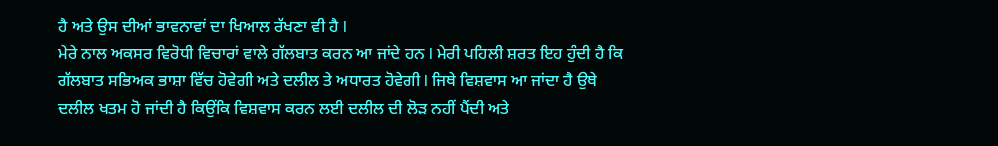ਹੈ ਅਤੇ ਉਸ ਦੀਆਂ ਭਾਵਨਾਵਾਂ ਦਾ ਖਿਆਲ ਰੱਖਣਾ ਵੀ ਹੈ l
ਮੇਰੇ ਨਾਲ ਅਕਸਰ ਵਿਰੋਧੀ ਵਿਚਾਰਾਂ ਵਾਲੇ ਗੱਲਬਾਤ ਕਰਨ ਆ ਜਾਂਦੇ ਹਨ l ਮੇਰੀ ਪਹਿਲੀ ਸ਼ਰਤ ਇਹ ਹੁੰਦੀ ਹੈ ਕਿ ਗੱਲਬਾਤ ਸਭਿਅਕ ਭਾਸ਼ਾ ਵਿੱਚ ਹੋਵੇਗੀ ਅਤੇ ਦਲੀਲ ਤੇ ਅਧਾਰਤ ਹੋਵੇਗੀ l ਜਿਥੇ ਵਿਸ਼ਵਾਸ ਆ ਜਾਂਦਾ ਹੈ ਉਥੇ ਦਲੀਲ ਖਤਮ ਹੋ ਜਾਂਦੀ ਹੈ ਕਿਉਂਕਿ ਵਿਸ਼ਵਾਸ ਕਰਨ ਲਈ ਦਲੀਲ ਦੀ ਲੋੜ ਨਹੀਂ ਪੈਂਦੀ ਅਤੇ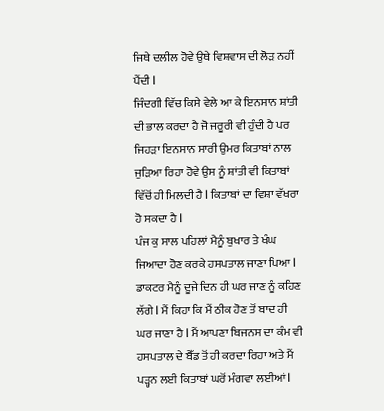ਜਿਥੇ ਦਲੀਲ ਹੋਵੇ ਉਥੇ ਵਿਸ਼ਵਾਸ ਦੀ ਲੋੜ ਨਹੀਂ ਪੈਂਦੀ l
ਜਿੰਦਗੀ ਵਿੱਚ ਕਿਸੇ ਵੇਲੇ ਆ ਕੇ ਇਨਸਾਨ ਸ਼ਾਂਤੀ ਦੀ ਭਾਲ ਕਰਦਾ ਹੈ ਜੋ ਜਰੂਰੀ ਵੀ ਹੁੰਦੀ ਹੈ ਪਰ ਜਿਹੜਾ ਇਨਸਾਨ ਸਾਰੀ ਉਮਰ ਕਿਤਾਬਾਂ ਨਾਲ ਜੁੜਿਆ ਰਿਹਾ ਹੋਵੇ ਉਸ ਨੂੰ ਸ਼ਾਂਤੀ ਵੀ ਕਿਤਾਬਾਂ ਵਿੱਚੋਂ ਹੀ ਮਿਲਦੀ ਹੈ l ਕਿਤਾਬਾਂ ਦਾ ਵਿਸ਼ਾ ਵੱਖਰਾ ਹੋ ਸਕਦਾ ਹੈ l
ਪੰਜ ਕੁ ਸਾਲ ਪਹਿਲਾਂ ਮੈਨੂੰ ਬੁਖਾਰ ਤੇ ਖੰਘ ਜਿਆਦਾ ਹੋਣ ਕਰਕੇ ਹਸਪਤਾਲ ਜਾਣਾ ਪਿਆ l ਡਾਕਟਰ ਮੈਨੂੰ ਦੂਜੇ ਦਿਨ ਹੀ ਘਰ ਜਾਣ ਨੂੰ ਕਹਿਣ ਲੱਗੇ l ਮੈਂ ਕਿਹਾ ਕਿ ਮੈਂ ਠੀਕ ਹੋਣ ਤੋਂ ਬਾਦ ਹੀ ਘਰ ਜਾਣਾ ਹੈ l ਮੈਂ ਆਪਣਾ ਬਿਜਨਸ ਦਾ ਕੰਮ ਵੀ ਹਸਪਤਾਲ ਦੇ ਬੈੱਡ ਤੋਂ ਹੀ ਕਰਦਾ ਰਿਹਾ ਅਤੇ ਮੈਂ ਪੜ੍ਹਨ ਲਈ ਕਿਤਾਬਾਂ ਘਰੋਂ ਮੰਗਵਾ ਲਈਆਂ l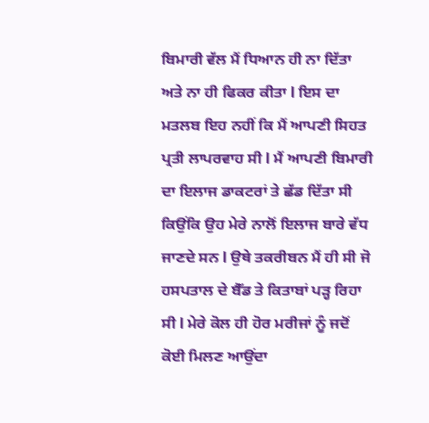ਬਿਮਾਰੀ ਵੱਲ ਮੈਂ ਧਿਆਨ ਹੀ ਨਾ ਦਿੱਤਾ ਅਤੇ ਨਾ ਹੀ ਫਿਕਰ ਕੀਤਾ l ਇਸ ਦਾ ਮਤਲਬ ਇਹ ਨਹੀਂ ਕਿ ਮੈਂ ਆਪਣੀ ਸਿਹਤ ਪ੍ਰਤੀ ਲਾਪਰਵਾਹ ਸੀ l ਮੈਂ ਆਪਣੀ ਬਿਮਾਰੀ ਦਾ ਇਲਾਜ ਡਾਕਟਰਾਂ ਤੇ ਛੱਡ ਦਿੱਤਾ ਸੀ ਕਿਉਂਕਿ ਉਹ ਮੇਰੇ ਨਾਲੋਂ ਇਲਾਜ ਬਾਰੇ ਵੱਧ ਜਾਣਦੇ ਸਨ l ਉਥੇ ਤਕਰੀਬਨ ਮੈਂ ਹੀ ਸੀ ਜੋ ਹਸਪਤਾਲ ਦੇ ਬੈੱਡ ਤੇ ਕਿਤਾਬਾਂ ਪੜ੍ਹ ਰਿਹਾ ਸੀ l ਮੇਰੇ ਕੋਲ ਹੀ ਹੋਰ ਮਰੀਜਾਂ ਨੂੰ ਜਦੋਂ ਕੋਈ ਮਿਲਣ ਆਉਂਦਾ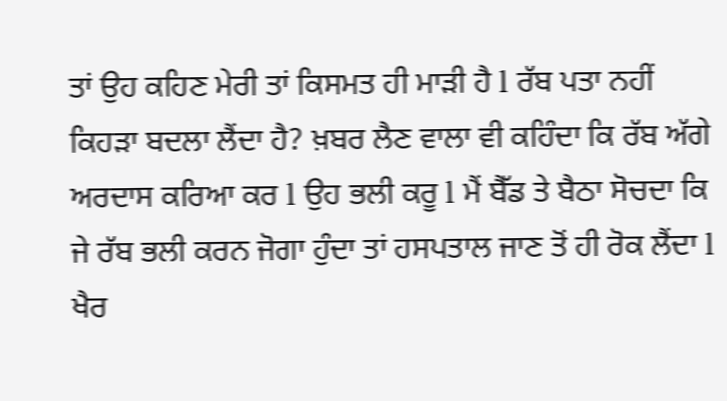ਤਾਂ ਉਹ ਕਹਿਣ ਮੇਰੀ ਤਾਂ ਕਿਸਮਤ ਹੀ ਮਾੜੀ ਹੈ l ਰੱਬ ਪਤਾ ਨਹੀਂ ਕਿਹੜਾ ਬਦਲਾ ਲੈਂਦਾ ਹੈ? ਖ਼ਬਰ ਲੈਣ ਵਾਲਾ ਵੀ ਕਹਿੰਦਾ ਕਿ ਰੱਬ ਅੱਗੇ ਅਰਦਾਸ ਕਰਿਆ ਕਰ l ਉਹ ਭਲੀ ਕਰੂ l ਮੈਂ ਬੈੱਡ ਤੇ ਬੈਠਾ ਸੋਚਦਾ ਕਿ ਜੇ ਰੱਬ ਭਲੀ ਕਰਨ ਜੋਗਾ ਹੁੰਦਾ ਤਾਂ ਹਸਪਤਾਲ ਜਾਣ ਤੋਂ ਹੀ ਰੋਕ ਲੈਂਦਾ l ਖੈਰ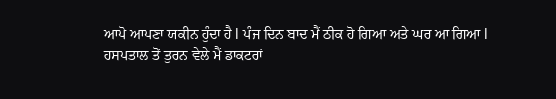ਆਪੋ ਆਪਣਾ ਯਕੀਨ ਹੁੰਦਾ ਹੈ l ਪੰਜ ਦਿਨ ਬਾਦ ਮੈਂ ਠੀਕ ਹੋ ਗਿਆ ਅਤੇ ਘਰ ਆ ਗਿਆ l
ਹਸਪਤਾਲ ਤੋਂ ਤੁਰਨ ਵੇਲੇ ਮੈਂ ਡਾਕਟਰਾਂ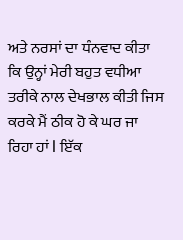ਅਤੇ ਨਰਸਾਂ ਦਾ ਧੰਨਵਾਦ ਕੀਤਾ ਕਿ ਉਨ੍ਹਾਂ ਮੇਰੀ ਬਹੁਤ ਵਧੀਆ ਤਰੀਕੇ ਨਾਲ ਦੇਖਭਾਲ ਕੀਤੀ ਜਿਸ ਕਰਕੇ ਮੈਂ ਠੀਕ ਹੋ ਕੇ ਘਰ ਜਾ ਰਿਹਾ ਹਾਂ l ਇੱਕ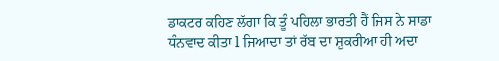ਡਾਕਟਰ ਕਹਿਣ ਲੱਗਾ ਕਿ ਤੂੰ ਪਹਿਲਾ ਭਾਰਤੀ ਹੈਂ ਜਿਸ ਨੇ ਸਾਡਾ ਧੰਨਵਾਦ ਕੀਤਾ l ਜਿਆਦਾ ਤਾਂ ਰੱਬ ਦਾ ਸ਼ੁਕਰੀਆ ਹੀ ਅਦਾ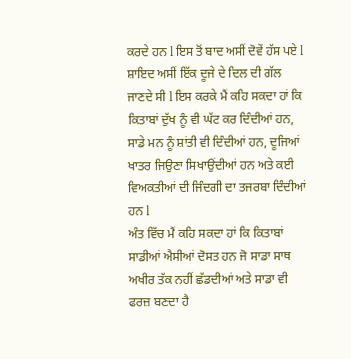ਕਰਦੇ ਹਨ l ਇਸ ਤੋਂ ਬਾਦ ਅਸੀਂ ਦੋਵੇਂ ਹੱਸ ਪਏ l ਸ਼ਾਇਦ ਅਸੀਂ ਇੱਕ ਦੂਜੇ ਦੇ ਦਿਲ ਦੀ ਗੱਲ ਜਾਣਦੇ ਸੀ l ਇਸ ਕਰਕੇ ਮੈਂ ਕਹਿ ਸਕਦਾ ਹਾਂ ਕਿ ਕਿਤਾਬਾਂ ਦੁੱਖ ਨੂੰ ਵੀ ਘੱਟ ਕਰ ਦਿੰਦੀਆਂ ਹਨ, ਸਾਡੇ ਮਨ ਨੂੰ ਸ਼ਾਂਤੀ ਵੀ ਦਿੰਦੀਆਂ ਹਨ, ਦੂਜਿਆਂ ਖਾਤਰ ਜਿਉਣਾ ਸਿਖਾਉਂਦੀਆਂ ਹਨ ਅਤੇ ਕਈ ਵਿਅਕਤੀਆਂ ਦੀ ਜਿੰਦਗੀ ਦਾ ਤਜਰਬਾ ਦਿੰਦੀਆਂ ਹਨ l
ਅੰਤ ਵਿੱਚ ਮੈਂ ਕਹਿ ਸਕਦਾ ਹਾਂ ਕਿ ਕਿਤਾਬਾਂ ਸਾਡੀਆਂ ਐਸੀਆਂ ਦੋਸਤ ਹਨ ਜੋ ਸਾਡਾ ਸਾਥ ਅਖੀਰ ਤੱਕ ਨਹੀਂ ਛੱਡਦੀਆਂ ਅਤੇ ਸਾਡਾ ਵੀ ਫਰਜ਼ ਬਣਦਾ ਹੈ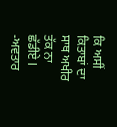ਕਿ ਅਸੀਂ ਕਿਤਾਬਾਂ ਦਾ ਸਾਥ ਅਖੀਰ ਤੱਕ ਨਾ ਛੱਡੀਏ l
-ਅਵਤਾਰ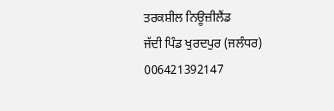ਤਰਕਸ਼ੀਲ ਨਿਊਜ਼ੀਲੈਂਡ
ਜੱਦੀ ਪਿੰਡ ਖੁਰਦਪੁਰ (ਜਲੰਧਰ)
006421392147